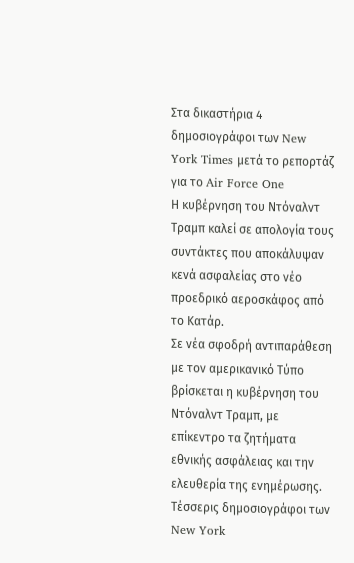Στα δικαστήρια 4 δημοσιογράφοι των New York Times μετά το ρεπορτάζ για το Air Force One
Η κυβέρνηση του Ντόναλντ Τραμπ καλεί σε απολογία τους συντάκτες που αποκάλυψαν κενά ασφαλείας στο νέο προεδρικό αεροσκάφος από το Κατάρ.
Σε νέα σφοδρή αντιπαράθεση με τον αμερικανικό Τύπο βρίσκεται η κυβέρνηση του Ντόναλντ Τραμπ, με επίκεντρο τα ζητήματα εθνικής ασφάλειας και την ελευθερία της ενημέρωσης. Τέσσερις δημοσιογράφοι των New York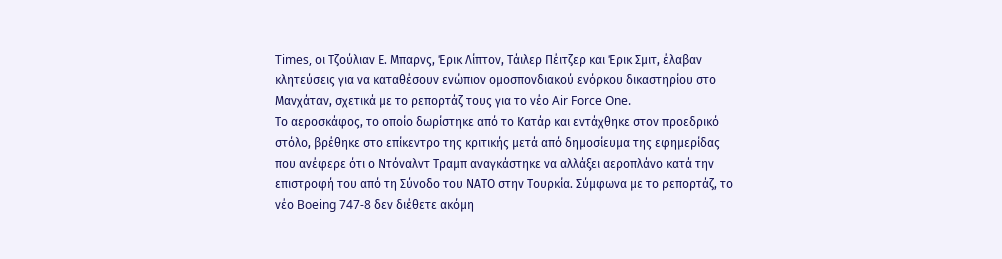Times, οι Τζούλιαν Ε. Μπαρνς, Έρικ Λίπτον, Τάιλερ Πέιτζερ και Έρικ Σμιτ, έλαβαν κλητεύσεις για να καταθέσουν ενώπιον ομοσπονδιακού ενόρκου δικαστηρίου στο Μανχάταν, σχετικά με το ρεπορτάζ τους για το νέο Air Force One.
Το αεροσκάφος, το οποίο δωρίστηκε από το Κατάρ και εντάχθηκε στον προεδρικό στόλο, βρέθηκε στο επίκεντρο της κριτικής μετά από δημοσίευμα της εφημερίδας που ανέφερε ότι ο Ντόναλντ Τραμπ αναγκάστηκε να αλλάξει αεροπλάνο κατά την επιστροφή του από τη Σύνοδο του ΝΑΤΟ στην Τουρκία. Σύμφωνα με το ρεπορτάζ, το νέο Boeing 747-8 δεν διέθετε ακόμη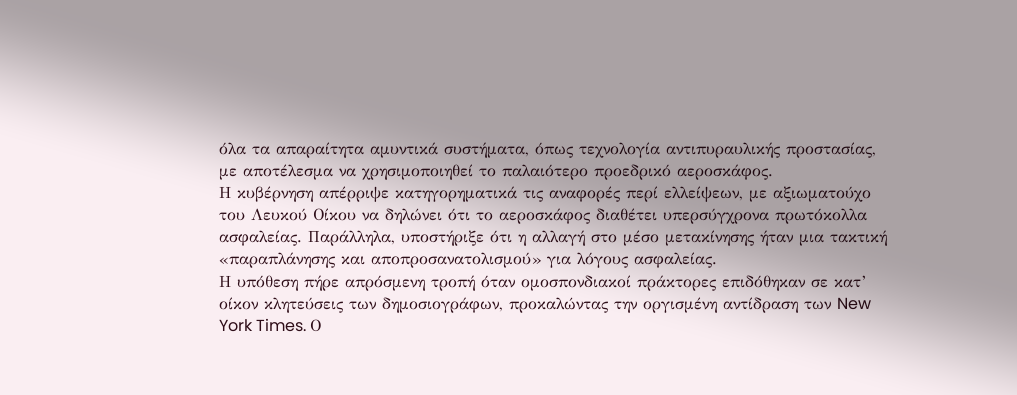όλα τα απαραίτητα αμυντικά συστήματα, όπως τεχνολογία αντιπυραυλικής προστασίας, με αποτέλεσμα να χρησιμοποιηθεί το παλαιότερο προεδρικό αεροσκάφος.
Η κυβέρνηση απέρριψε κατηγορηματικά τις αναφορές περί ελλείψεων, με αξιωματούχο του Λευκού Οίκου να δηλώνει ότι το αεροσκάφος διαθέτει υπερσύγχρονα πρωτόκολλα ασφαλείας. Παράλληλα, υποστήριξε ότι η αλλαγή στο μέσο μετακίνησης ήταν μια τακτική «παραπλάνησης και αποπροσανατολισμού» για λόγους ασφαλείας.
Η υπόθεση πήρε απρόσμενη τροπή όταν ομοσπονδιακοί πράκτορες επιδόθηκαν σε κατ’ οίκον κλητεύσεις των δημοσιογράφων, προκαλώντας την οργισμένη αντίδραση των New York Times. Ο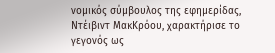νομικός σύμβουλος της εφημερίδας, Ντέιβιντ ΜακΚρόου, χαρακτήρισε το γεγονός ως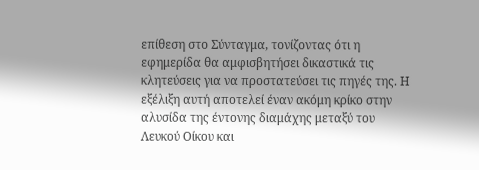επίθεση στο Σύνταγμα, τονίζοντας ότι η εφημερίδα θα αμφισβητήσει δικαστικά τις κλητεύσεις για να προστατεύσει τις πηγές της. Η εξέλιξη αυτή αποτελεί έναν ακόμη κρίκο στην αλυσίδα της έντονης διαμάχης μεταξύ του Λευκού Οίκου και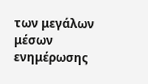των μεγάλων μέσων ενημέρωσης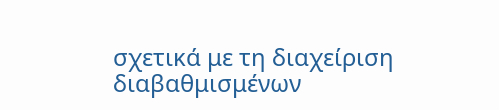σχετικά με τη διαχείριση διαβαθμισμένων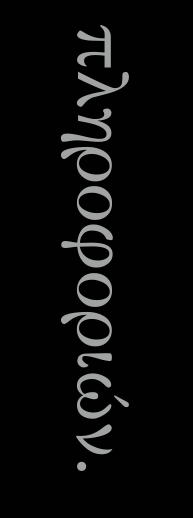πληροφοριών.